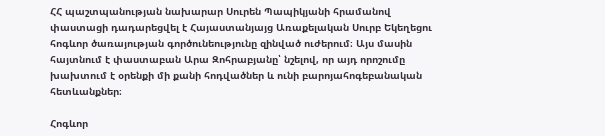ՀՀ պաշտպանության նախարար Սուրեն Պապիկյանի հրամանով փաստացի դադարեցվել է Հայաստանյայց Առաքելական Սուրբ Եկեղեցու հոգևոր ծառայության գործունեությունը զինված ուժերում։ Այս մասին հայտնում է փաստաբան Արա Զոհրաբյանը՝ նշելով, որ այդ որոշումը խախտում է օրենքի մի քանի հոդվածներ և ունի բարոյահոգեբանական հետևանքներ։

Հոգևոր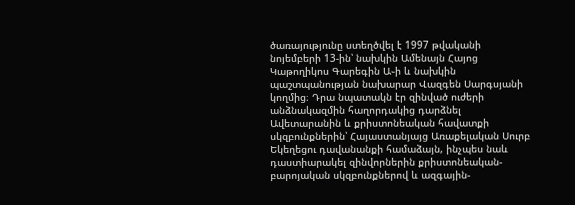ծառայությունը ստեղծվել է 1997 թվականի նոյեմբերի 13-ին՝ նախկին Ամենայն Հայոց Կաթողիկոս Գարեգին Ա֊ի և նախկին պաշտպանության նախարար Վազգեն Սարգսյանի կողմից։ Դրա նպատակն էր զինված ուժերի անձնակազմին հաղորդակից դարձնել Ավետարանին և քրիստոնեական հավատքի սկզբունքներին՝ Հայաստանյայց Առաքելական Սուրբ Եկեղեցու դավանանքի համաձայն, ինչպես նաև դաստիարակել զինվորներին քրիստոնեական-բարոյական սկզբունքներով և ազգային-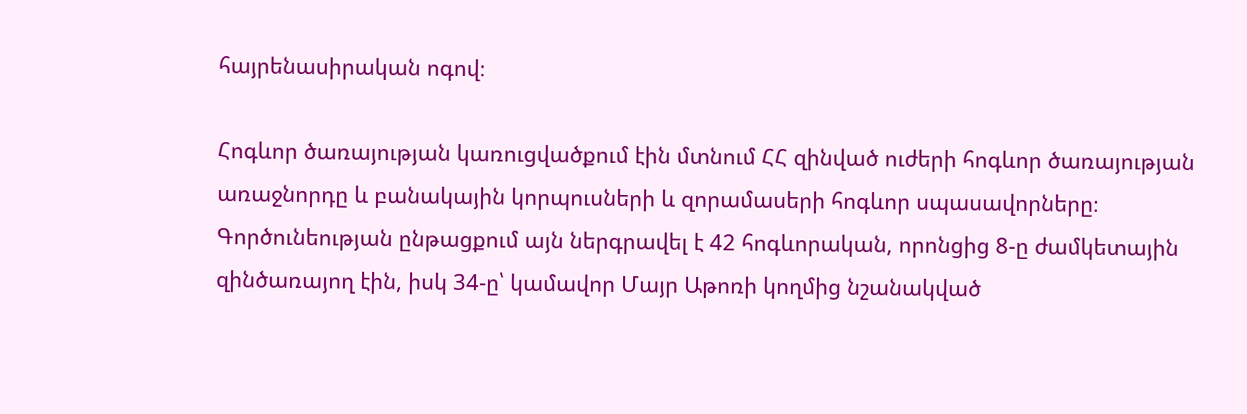հայրենասիրական ոգով։

Հոգևոր ծառայության կառուցվածքում էին մտնում ՀՀ զինված ուժերի հոգևոր ծառայության առաջնորդը և բանակային կորպուսների և զորամասերի հոգևոր սպասավորները։ Գործունեության ընթացքում այն ներգրավել է 42 հոգևորական, որոնցից 8-ը ժամկետային զինծառայող էին, իսկ 34-ը՝ կամավոր Մայր Աթոռի կողմից նշանակված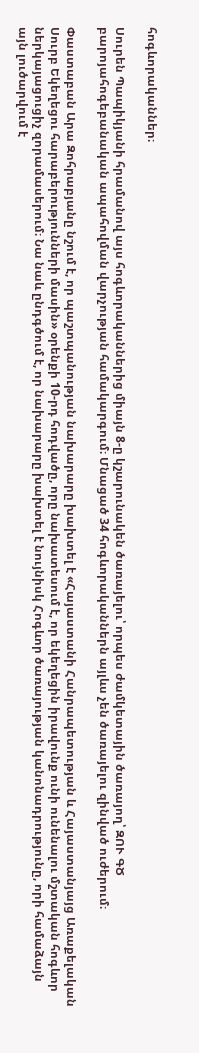հոգևորականներ։

Սուրեն Պապիկյանի հրամանով այս հոգևորականներից միայն 8-ը կշարունակեն ծառայելու՝ որպես ժամկետային ծառայող՝ ԶՈՒ ԳԾ բարոյահոգեբանական ապահովման վարչության համակարգում։ Մնացած 34 հոգևորականներն այլևս չեն ծառայելու զինված ուժերում։

Փաստաբան Արա Զոհրաբյանը նշում է, որ պաշտպանության նախարարը խախտել է «Հայաստանի Հանրապետության և Հայաստանյայց Առաքելական Սուրբ Եկեղեցու հարաբերությունների մասին» օրենքի 10-րդ հոդվածը, որը նախատեսում է, որ եկեղեցին իրավունք ունի ունենալու մշտական հոգևոր ներկայացուցիչ զորամասերում։ Նա նաև ընդգծում է, որ նախարարը խախտել է նույնիսկ Հոգևոր ծառայության կանոնադրությունը, որի համաձայն այն լուծարվում է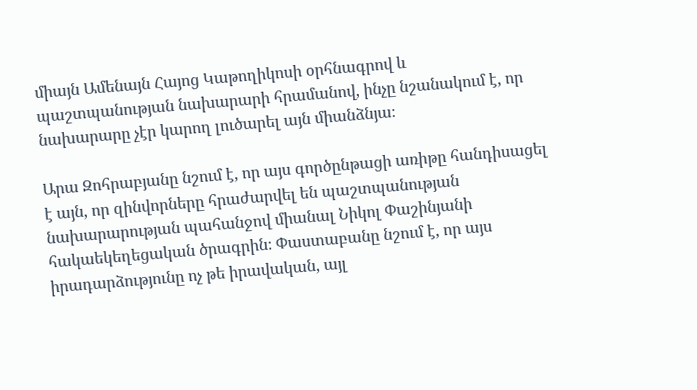միայն Ամենայն Հայոց Կաթողիկոսի օրհնագրով և պաշտպանության նախարարի հրամանով, ինչը նշանակում է, որ նախարարը չէր կարող լուծարել այն միանձնյա։

Արա Զոհրաբյանը նշում է, որ այս գործընթացի առիթը հանդիսացել է այն, որ զինվորները հրաժարվել են պաշտպանության նախարարության պահանջով միանալ Նիկոլ Փաշինյանի հակաեկեղեցական ծրագրին։ Փաստաբանը նշում է, որ այս իրադարձությունը ոչ թե իրավական, այլ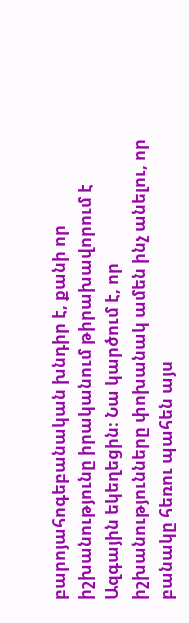բարոյահոգեբանական խնդիր է, քանի որ իշխանությունը իրականում թիրախավորում է Ազգային եկեղեցին։ Նա կարծում է, որ իշխանությունները փոխանակ ամեն ինչ անելու, որ բանակը հեռու պահեն այս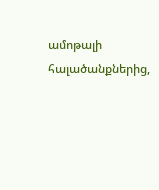ամոթալի հալածանքներից,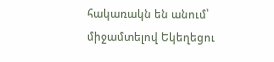հակառակն են անում՝ միջամտելով Եկեղեցու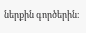ներքին գործերին։